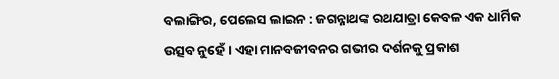ବଲାଙ୍ଗିର, ପେଲେସ ଲାଇନ : ଜଗନ୍ନାଥଙ୍କ ରଥଯାତ୍ରା କେବଳ ଏକ ଧାର୍ମିକ ଉତ୍ସବ ନୁହେଁ । ଏହା ମାନବଜୀବନର ଗଭୀର ଦର୍ଶନକୁ ପ୍ରକାଶ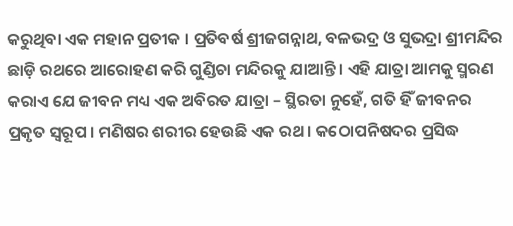କରୁଥିବା ଏକ ମହାନ ପ୍ରତୀକ । ପ୍ରତିବର୍ଷ ଶ୍ରୀଜଗନ୍ନାଥ, ବଳଭଦ୍ର ଓ ସୁଭଦ୍ରା ଶ୍ରୀମନ୍ଦିର ଛାଡ଼ି ରଥରେ ଆରୋହଣ କରି ଗୁଣ୍ଡିଚା ମନ୍ଦିରକୁ ଯାଆନ୍ତି । ଏହି ଯାତ୍ରା ଆମକୁ ସ୍ମରଣ କରାଏ ଯେ ଜୀବନ ମଧ୍ୟ ଏକ ଅବିରତ ଯାତ୍ରା – ସ୍ଥିରତା ନୁହେଁ, ଗତି ହିଁ ଜୀବନର ପ୍ରକୃତ ସ୍ୱରୂପ । ମଣିଷର ଶରୀର ହେଉଛି ଏକ ରଥ । କଠୋପନିଷଦର ପ୍ରସିଦ୍ଧ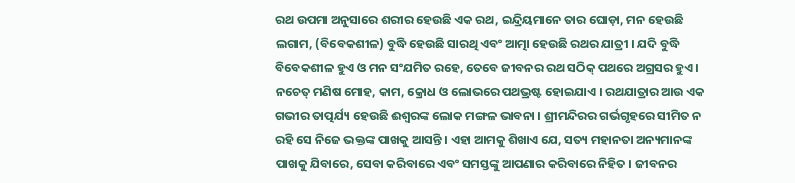ରଥ ଉପମା ଅନୁସାରେ ଶରୀର ହେଉଛି ଏକ ରଥ, ଇନ୍ଦ୍ରିୟମାନେ ତାର ଘୋଡ଼ା, ମନ ହେଉଛି ଲଗାମ, (ବିବେକଶୀଳ) ବୁଦ୍ଧି ହେଉଛି ସାରଥି ଏବଂ ଆତ୍ମା ହେଉଛି ରଥର ଯାତ୍ରୀ । ଯଦି ବୁଦ୍ଧି ବିବେକଶୀଳ ହୁଏ ଓ ମନ ସଂଯମିତ ରହେ, ତେବେ ଜୀବନର ରଥ ସଠିକ୍ ପଥରେ ଅଗ୍ରସର ହୁଏ । ନଚେତ୍ ମଣିଷ ମୋହ, କାମ, କ୍ରୋଧ ଓ ଲୋଭରେ ପଥଭ୍ରଷ୍ଟ ହୋଇଯାଏ । ରଥଯାତ୍ରାର ଆଉ ଏକ ଗଭୀର ତାତ୍ପର୍ଯ୍ୟ ହେଉଛି ଈଶ୍ୱରଙ୍କ ଲୋକ ମଙ୍ଗଳ ଭାବନା । ଶ୍ରୀମନ୍ଦିରର ଗର୍ଭଗୃହରେ ସୀମିତ ନ ରହି ସେ ନିଜେ ଭକ୍ତଙ୍କ ପାଖକୁ ଆସନ୍ତି । ଏହା ଆମକୁ ଶିଖାଏ ଯେ, ସତ୍ୟ ମହାନତା ଅନ୍ୟମାନଙ୍କ ପାଖକୁ ଯିବାରେ, ସେବା କରିବାରେ ଏବଂ ସମସ୍ତଙ୍କୁ ଆପଣାର କରିବାରେ ନିହିତ । ଜୀବନର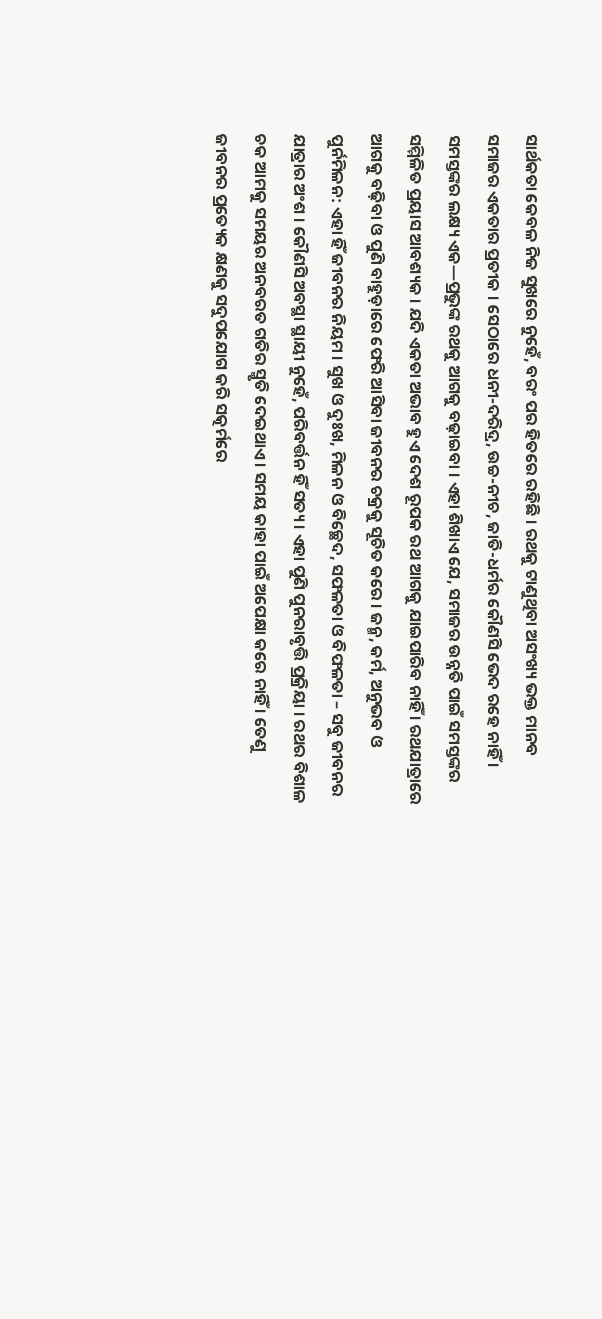ସାର୍ଥକତା କେବଳ ନିଜ ସୁଖରେ ନୁହେଁ, ବରଂ ପର ହିତରେ ରହିଛି । ରଥକୁ ଟାଣୁଥିବା ଅସଂଖ୍ୟ ଭକ୍ତ ମାନବ ସମାଜର ଏକତାର ପ୍ରତୀକ । ସେଠାରେ ଧନୀ-ଦରିଦ୍ର, ଉଚ୍ଚ-ନୀଚ, ଜାତି-ଧର୍ମର କୌଣସି ଭେଦ ରହେ ନାହିଁ । ସମସ୍ତଙ୍କର ଲକ୍ଷ୍ୟ ଏକ—ପ୍ରଭୁଙ୍କ ରଥକୁ ଆଗକୁ ବଢ଼ାଇବା । ଏହା ଶିଖାଏ ଯେ, ସମାଜର ଉନ୍ନତି ପାଇଁ ସମସ୍ତଙ୍କର ସମ୍ମିଳିତ ପ୍ରୟାସ ଆବଶ୍ୟକ । ଯଦି ଏକତା ଅଭାବ ହୁଏ ଦେଶ ରୂପକ ରଥ ଆଗକୁ ଯାଇପାରିବ ନାହିଁ । ରଥଯାତ୍ରାରେ ଆଗକୁ ବଢ଼ିବା ଓ ପୁଣି ବାହୁଡ଼ାରେ ଫେରି ଆସିବା ଜୀବନର ଚକ୍ରକୁ ସୂଚିତ କରେ । ଜନ୍ମ, କର୍ମ, ଅନୁଭବ ଓ ପୁର୍ନମିଳନ: ଏହା ହିଁ ଜୀବନର ନିୟମ । ସୁଖ ଓ ଦୁଃଖ, ମିଳନ ଓ ବିଚ୍ଛେଦ, ସଫଳତା ଓ ବିଫଳତା – ସବୁ ଜୀବନର ଯାତ୍ରାର ଅଂଶ । କୌଣସି ଅବସ୍ଥା ସ୍ଥାୟୀ ନୁହେଁ, ପରିବର୍ତ୍ତନ ହିଁ ସତ୍ୟ । ଏହା ପୁଣି ପୁନରାବୃତ୍ତି ପ୍ରକ୍ରିୟା । ରଥର ବିଶାଳ ଚକ ଆମକୁ ସମୟର ଅନବରତ ଗତିର ସ୍ମୃତି ଦେଇଥାଏ । ସମୟ କାହା ପାଇଁ ଅପେକ୍ଷା କରେ ନାହିଁ । ତେଣୁ ଜୀବନର ପ୍ରତ୍ୟେକ କ୍ଷଣକୁ ସଦୁପଯୋଗ କରି ସତ୍କର୍ମରେ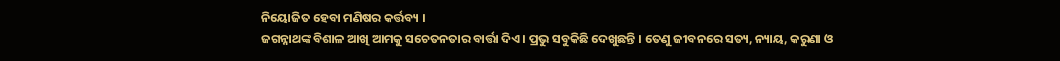ନିୟୋଜିତ ହେବା ମଣିଷର କର୍ତ୍ତବ୍ୟ ।
ଜଗନ୍ନାଥଙ୍କ ବିଶାଳ ଆଖି ଆମକୁ ସଚେତନତାର ବାର୍ତ୍ତା ଦିଏ । ପ୍ରଭୁ ସବୁକିଛି ଦେଖୁଛନ୍ତି । ତେଣୁ ଜୀବନରେ ସତ୍ୟ, ନ୍ୟାୟ, କରୁଣା ଓ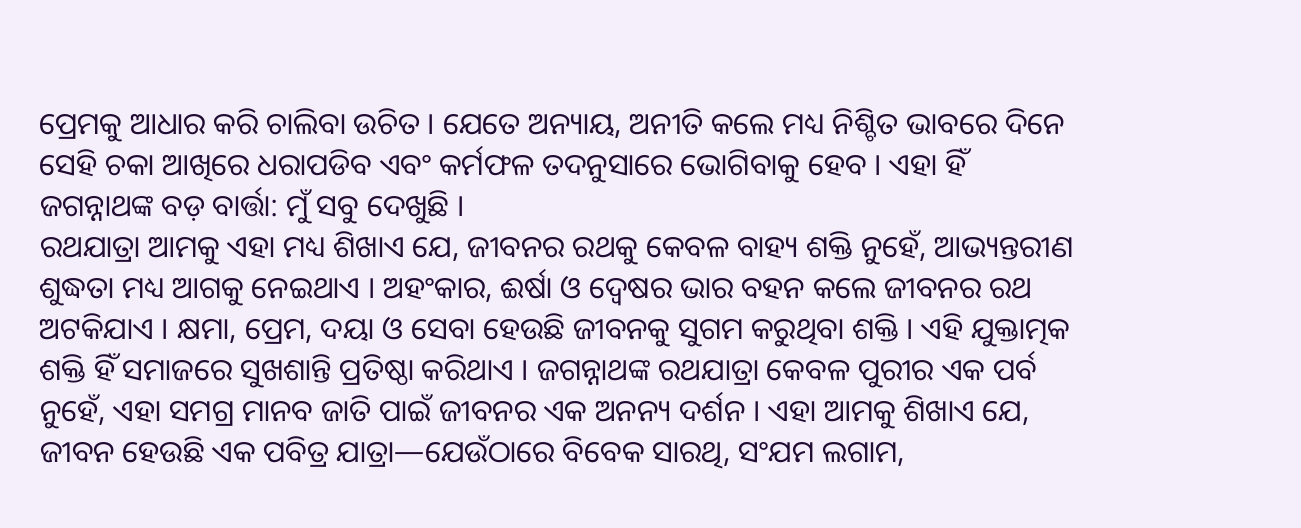ପ୍ରେମକୁ ଆଧାର କରି ଚାଲିବା ଉଚିତ । ଯେତେ ଅନ୍ୟାୟ, ଅନୀତି କଲେ ମଧ୍ୟ ନିଶ୍ଚିତ ଭାବରେ ଦିନେ ସେହି ଚକା ଆଖିରେ ଧରାପଡିବ ଏବଂ କର୍ମଫଳ ତଦନୁସାରେ ଭୋଗିବାକୁ ହେବ । ଏହା ହିଁ ଜଗନ୍ନାଥଙ୍କ ବଡ଼ ବାର୍ତ୍ତା: ମୁଁ ସବୁ ଦେଖୁଛି ।
ରଥଯାତ୍ରା ଆମକୁ ଏହା ମଧ୍ୟ ଶିଖାଏ ଯେ, ଜୀବନର ରଥକୁ କେବଳ ବାହ୍ୟ ଶକ୍ତି ନୁହେଁ, ଆଭ୍ୟନ୍ତରୀଣ ଶୁଦ୍ଧତା ମଧ୍ୟ ଆଗକୁ ନେଇଥାଏ । ଅହଂକାର, ଈର୍ଷା ଓ ଦ୍ୱେଷର ଭାର ବହନ କଲେ ଜୀବନର ରଥ ଅଟକିଯାଏ । କ୍ଷମା, ପ୍ରେମ, ଦୟା ଓ ସେବା ହେଉଛି ଜୀବନକୁ ସୁଗମ କରୁଥିବା ଶକ୍ତି । ଏହି ଯୁକ୍ତାତ୍ମକ ଶକ୍ତି ହିଁ ସମାଜରେ ସୁଖଶାନ୍ତି ପ୍ରତିଷ୍ଠା କରିଥାଏ । ଜଗନ୍ନାଥଙ୍କ ରଥଯାତ୍ରା କେବଳ ପୁରୀର ଏକ ପର୍ବ ନୁହେଁ, ଏହା ସମଗ୍ର ମାନବ ଜାତି ପାଇଁ ଜୀବନର ଏକ ଅନନ୍ୟ ଦର୍ଶନ । ଏହା ଆମକୁ ଶିଖାଏ ଯେ, ଜୀବନ ହେଉଛି ଏକ ପବିତ୍ର ଯାତ୍ରା—ଯେଉଁଠାରେ ବିବେକ ସାରଥି, ସଂଯମ ଲଗାମ,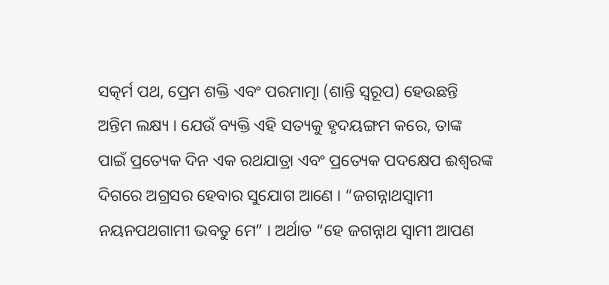ସତ୍କର୍ମ ପଥ, ପ୍ରେମ ଶକ୍ତି ଏବଂ ପରମାତ୍ମା (ଶାନ୍ତି ସ୍ୱରୂପ) ହେଉଛନ୍ତି ଅନ୍ତିମ ଲକ୍ଷ୍ୟ । ଯେଉଁ ବ୍ୟକ୍ତି ଏହି ସତ୍ୟକୁ ହୃଦୟଙ୍ଗମ କରେ, ତାଙ୍କ ପାଇଁ ପ୍ରତ୍ୟେକ ଦିନ ଏକ ରଥଯାତ୍ରା ଏବଂ ପ୍ରତ୍ୟେକ ପଦକ୍ଷେପ ଈଶ୍ୱରଙ୍କ ଦିଗରେ ଅଗ୍ରସର ହେବାର ସୁଯୋଗ ଆଣେ । “ଜଗନ୍ନାଥସ୍ୱାମୀ ନୟନପଥଗାମୀ ଭବତୁ ମେ” । ଅର୍ଥାତ “ହେ ଜଗନ୍ନାଥ ସ୍ୱାମୀ ଆପଣ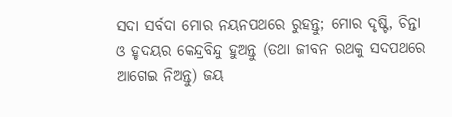ସଦା ସର୍ବଦା ମୋର ନୟନପଥରେ ରୁହନ୍ତୁ; ମୋର ଦୃଷ୍ଟି, ଚିନ୍ତା ଓ ହୃଦୟର କେନ୍ଦ୍ରବିନ୍ଦୁ ହୁଅନ୍ତୁ (ତଥା ଜୀବନ ରଥକୁ ସଦପଥରେ ଆଗେଇ ନିଅନ୍ତୁ) ଜୟ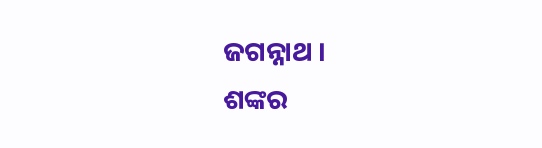ଜଗନ୍ନାଥ ।
ଶଙ୍କର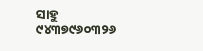ସାହୁ
୯୪୩୭୯୬୦୩୨୬